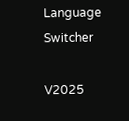Language Switcher

V2025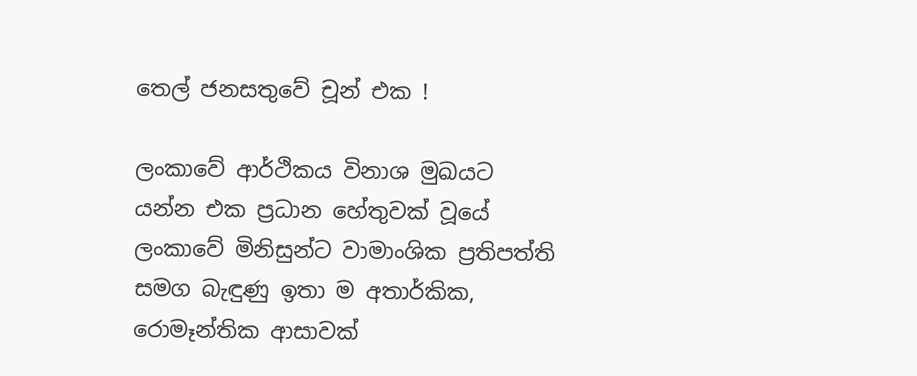තෙල් ජනසතුවේ චූන් එක !

ලංකාවේ ආර්ථිකය විනාශ මුඛයට යන්න එක ප්‍රධාන හේතුවක් වූයේ ලංකාවේ මිනිසුන්ට වාමාංශික ප්‍රතිපත්ති සමග බැඳුණු ඉතා ම අතාර්කික, රොමෑන්තික ආසාවක්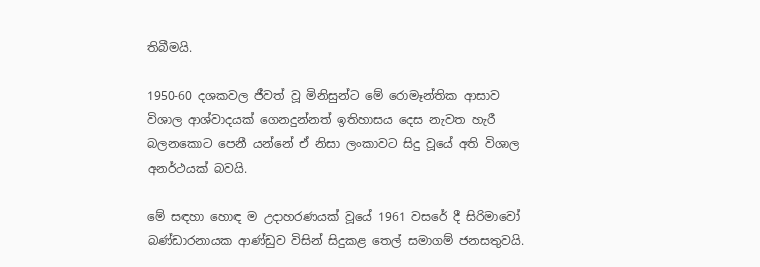තිබීමයි.

1950-60 දශකවල ජීවත් වූ මිනිසුන්ට මේ රොමෑන්තික ආසාව විශාල ආශ්වාදයක් ගෙනදුන්නත් ඉතිහාසය දෙස නැවත හැරී බලනකොට පෙනී යන්නේ ඒ නිසා ලංකාවට සිදු වූයේ අති විශාල අනර්ථයක් බවයි.

මේ සඳහා හොඳ ම උදාහරණයක් වූයේ 1961 වසරේ දී සිරිමාවෝ බණ්ඩාරනායක ආණ්ඩුව විසින් සිදුකළ තෙල් සමාගම් ජනසතුවයි.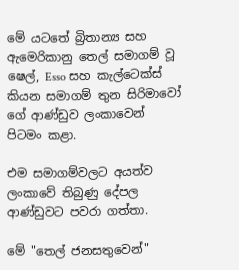මේ යටතේ බ්‍රිතාන්‍ය සහ ඇමෙරිකානු තෙල් සමාගම් වූ ෂෙල්, Esso සහ කැල්ටෙක්ස් කියන සමාගම් තුන සිරිමාවෝ ගේ ආණ්ඩුව ලංකාවෙන් පිටමං කළා.

එම සමාගම්වලට අයත්ව ලංකාවේ තිබුණු දේපල ආණ්ඩුවට පවරා ගත්තා.

මේ "තෙල් ජනසතුවෙන්"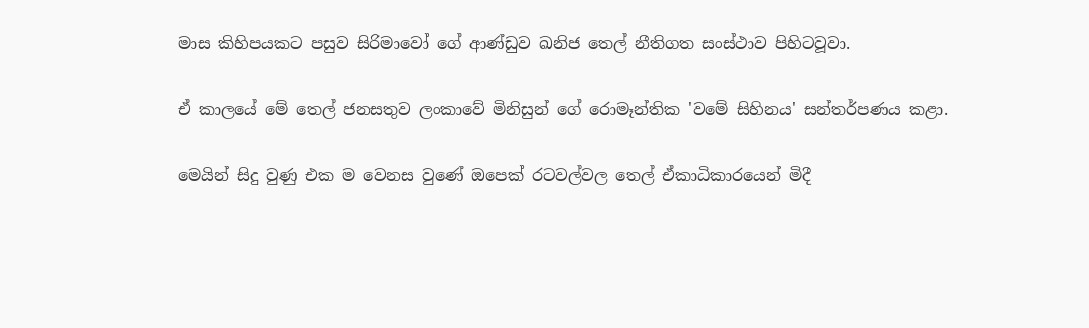මාස කිහිපයකට පසුව සිරිමාවෝ ගේ ආණ්ඩුව ඛනිජ තෙල් නීතිගත සංස්ථාව පිහිටවූවා.

ඒ කාලයේ මේ තෙල් ජනසතුව ලංකාවේ මිනිසුන් ගේ රොමෑන්තික 'වමේ සිහිනය' සන්තර්පණය කළා.

මෙයින් සිදු වුණු එක ම වෙනස වුණේ ඔපෙක් රටවල්වල තෙල් ඒකාධිකාරයෙන් මිදී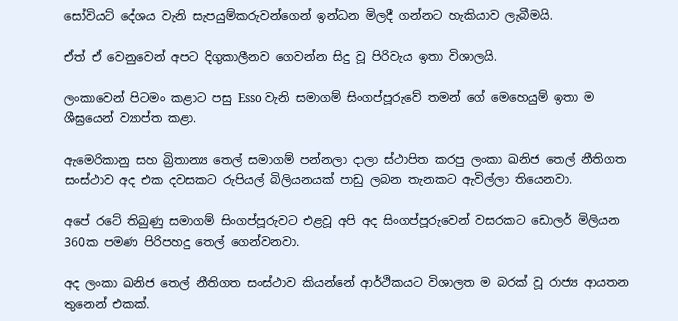සෝවියට් දේශය වැනි සැපයුම්කරුවන්ගෙන් ඉන්ධන මිලදී ගන්නට හැකියාව ලැබීමයි.

ඒත් ඒ වෙනුවෙන් අපට දිගුකාලීනව ගෙවන්න සිදු වූ පිරිවැය ඉතා විශාලයි.

ලංකාවෙන් පිටමං කළාට පසු Esso වැනි සමාගම් සිංගප්පූරුවේ තමන් ගේ මෙහෙයුම් ඉතා ම ශීඝ්‍රයෙන් ව්‍යාප්ත කළා.

ඇමෙරිකානු සහ බ්‍රිතාන්‍ය තෙල් සමාගම් පන්නලා දාලා ස්ථාපිත කරපු ලංකා ඛනිජ තෙල් නීතිගත සංස්ථාව අද එක දවසකට රුපියල් බිලියනයක් පාඩු ලබන තැනකට ඇවිල්ලා තියෙනවා.

අපේ රටේ තිබුණු සමාගම් සිංගප්පූරුවට එළවූ අපි අද සිංගප්පූරුවෙන් වසරකට ඩොලර් මිලියන 360ක පමණ පිරිපහදු තෙල් ගෙන්වනවා.

අද ලංකා ඛනිජ තෙල් නීතිගත සංස්ථාව කියන්නේ ආර්ථිකයට විශාලත ම බරක් වූ රාජ්‍ය ආයතන තුනෙන් එකක්.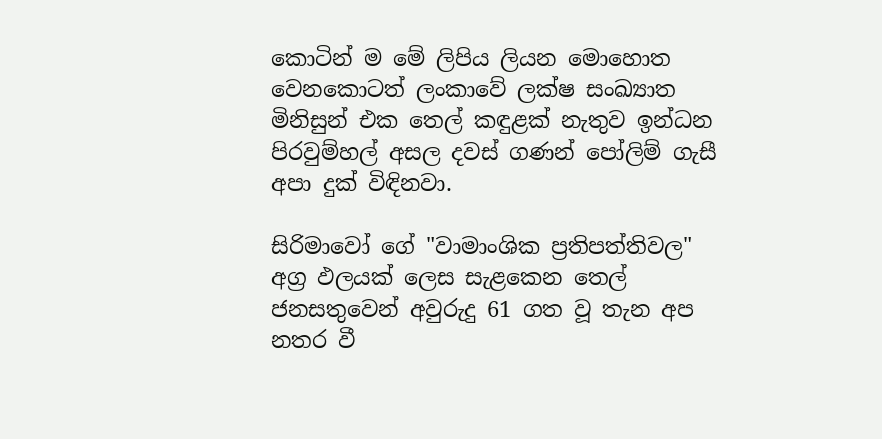කොටින් ම මේ ලිපිය ලියන මොහොත වෙනකොටත් ලංකාවේ ලක්ෂ සංඛ්‍යාත මිනිසුන් එක තෙල් කඳුළක් නැතුව ඉන්ධන පිරවුම්හල් අසල දවස් ගණන් පෝලිම් ගැසී අපා දුක් විඳිනවා.

සිරිමාවෝ ගේ "වාමාංශික ප්‍රතිපත්තිවල" අග්‍ර ඵලයක් ලෙස සැළකෙන තෙල් ජනසතුවෙන් අවුරුදු 61 ගත වූ තැන අප නතර වී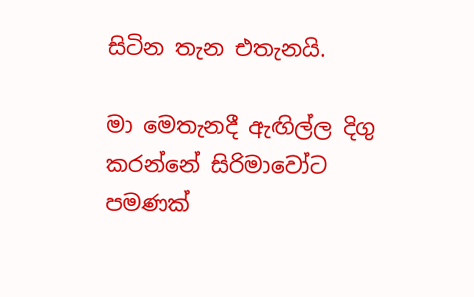සිටින තැන එතැනයි.

මා මෙතැනදී ඇඟිල්ල දිගු කරන්නේ සිරිමාවෝට පමණක්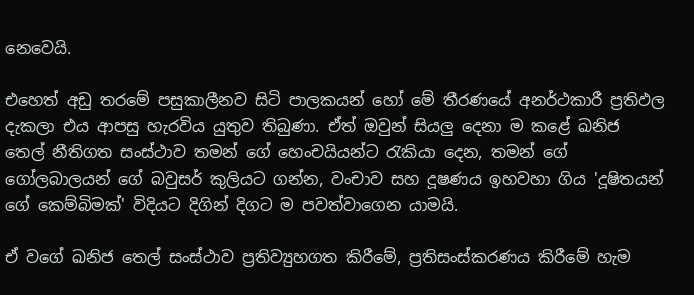නෙවෙයි.

එහෙත් අඩු තරමේ පසුකාලීනව සිටි පාලකයන් හෝ මේ තීරණයේ අනර්ථකාරී ප්‍රතිඵල දැකලා එය ආපසු හැරවිය යුතුව තිබුණා. ඒත් ඔවුන් සියලු දෙනා ම කළේ ඛනිජ තෙල් නීතිගත සංස්ථාව තමන් ගේ හෙංචයියන්ට රැකියා දෙන, තමන් ගේ ගෝලබාලයන් ගේ බවුසර් කුලියට ගන්න, වංචාව සහ දූෂණය ඉහවහා ගිය 'දූෂිතයන් ගේ කෙම්බිමක්' විදියට දිගින් දිගට ම පවත්වාගෙන යාමයි.

ඒ වගේ ඛනිජ තෙල් සංස්ථාව ප්‍රතිව්‍යුහගත කිරීමේ, ප්‍රතිසංස්කරණය කිරීමේ හැම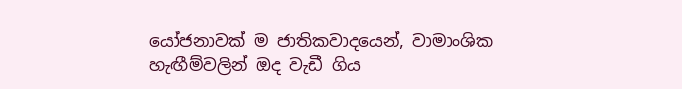යෝජනාවක් ම ජාතිකවාදයෙන්, වාමාංශික හැඟීම්වලින් ඔද වැඩී ගිය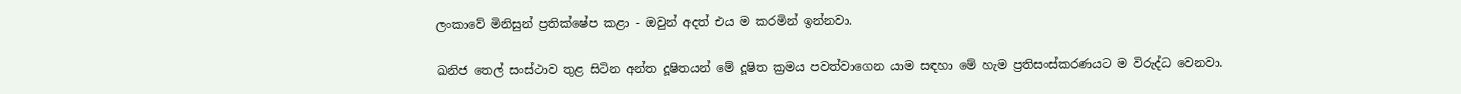ලංකාවේ මිනිසුන් ප්‍රතික්ෂේප කළා - ඔවුන් අදත් එය ම කරමින් ඉන්නවා.

ඛනිජ තෙල් සංස්ථාව තුළ සිටින අන්ත දූෂිතයන් මේ දූෂිත ක්‍රමය පවත්වාගෙන යාම සඳහා මේ හැම ප්‍රතිසංස්කරණයට ම විරුද්ධ වෙනවා.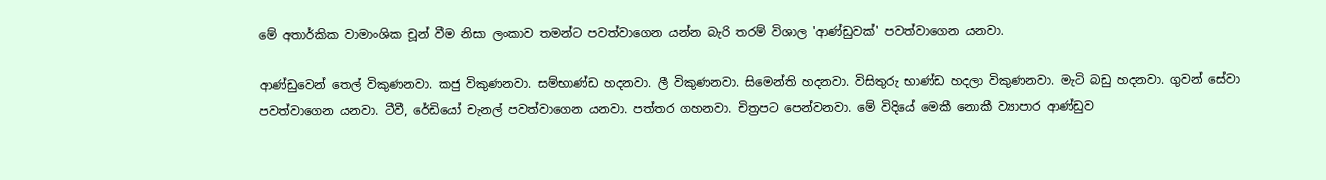මේ අතාර්කික වාමාංශික චූන් වීම නිසා ලංකාව තමන්ට පවත්වාගෙන යන්න බැරි තරම් විශාල 'ආණ්ඩුවක්' පවත්වාගෙන යනවා.

ආණ්ඩුවෙන් තෙල් විකුණනවා. කජු විකුණනවා. සම්භාණ්ඩ හදනවා. ලී විකුණනවා. සිමෙන්ති හදනවා. විසිතුරු භාණ්ඩ හදලා විකුණනවා. මැටි බඩු හදනවා. ගුවන් සේවා පවත්වාගෙන යනවා. ටීවී, රේඩියෝ චැනල් පවත්වාගෙන යනවා. පත්තර ගහනවා. චිත්‍රපට පෙන්වනවා. මේ විදියේ මෙකී නොකී ව්‍යාපාර ආණ්ඩුව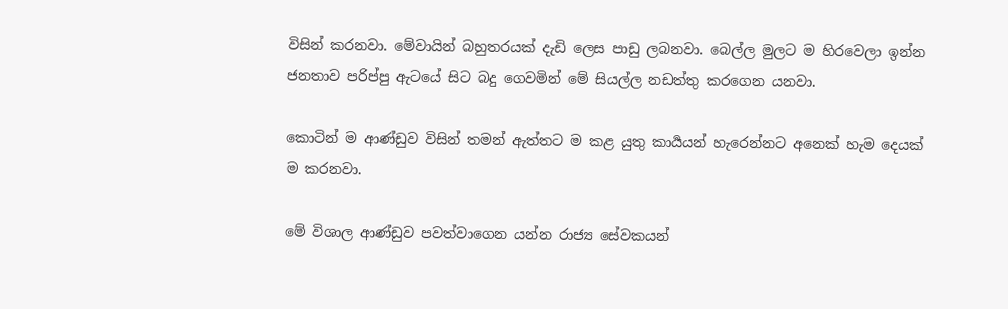විසින් කරනවා. මේවායින් බහුතරයක් දැඩි ලෙස පාඩු ලබනවා. බෙල්ල මුලට ම හිරවෙලා ඉන්න ජනතාව පරිප්පු ඇටයේ සිට බදු ගෙවමින් මේ සියල්ල නඩත්තු කරගෙන යනවා.

කොටින් ම ආණ්ඩුව විසින් තමන් ඇත්තට ම කළ යුතු කාර්‍යයන් හැරෙන්නට අනෙක් හැම දෙයක් ම කරනවා.

මේ විශාල ආණ්ඩුව පවත්වාගෙන යන්න රාජ්‍ය සේවකයන්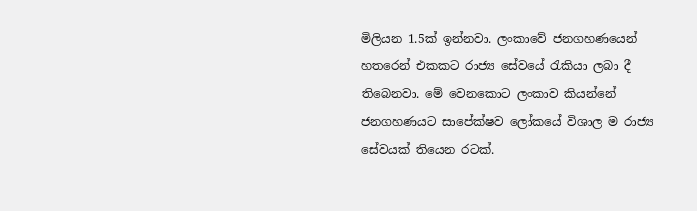මිලියන 1.5ක් ඉන්නවා. ලංකාවේ ජනගහණයෙන් හතරෙන් එකකට රාජ්‍ය සේවයේ රැකියා ලබා දී තිබෙනවා. මේ වෙනකොට ලංකාව කියන්නේ ජනගහණයට සාපේක්ෂව ලෝකයේ විශාල ම රාජ්‍ය සේවයක් තියෙන රටක්.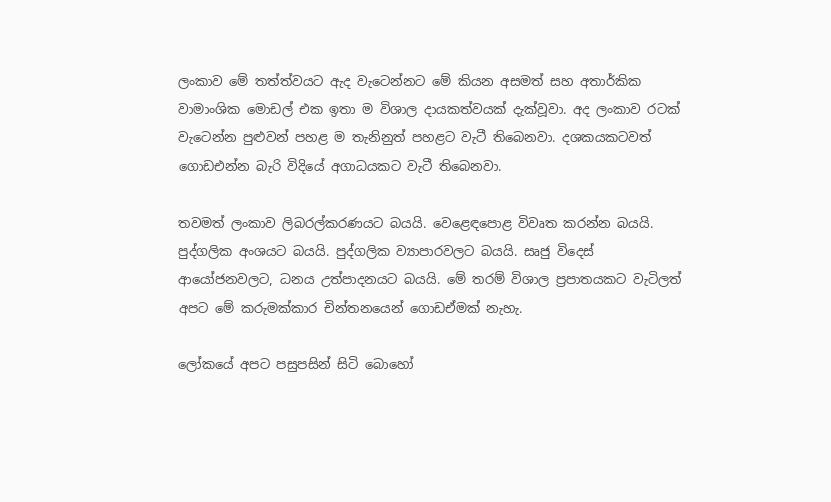ලංකාව මේ තත්ත්වයට ඇද වැටෙන්නට මේ කියන අසමත් සහ අතාර්කික වාමාංශික මොඩල් එක ඉතා ම විශාල දායකත්වයක් දැක්වූවා. අද ලංකාව රටක් වැටෙන්න පුළුවන් පහළ ම තැනිනුත් පහළට වැටී තිබෙනවා. දශකයකටවත් ගොඩඑන්න බැරි විදියේ අගාධයකට වැටී තිබෙනවා.

තවමත් ලංකාව ලිබරල්කරණයට බයයි. වෙළෙඳපොළ විවෘත කරන්න බයයි. පුද්ගලික අංශයට බයයි. පුද්ගලික ව්‍යාපාරවලට බයයි. සෘජු විදෙස් ආයෝජනවලට, ධනය උත්පාදනයට බයයි. මේ තරම් විශාල ප්‍රපාතයකට වැටිලත් අපට මේ කරුමක්කාර චින්තනයෙන් ගොඩඒමක් නැහැ.

ලෝකයේ අපට පසුපසින් සිටි බොහෝ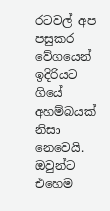රටවල් අප පසුකර වේගයෙන් ඉදිරියට ගියේ අහම්බයක් නිසා නෙවෙයි. ඔවුන්ට එහෙම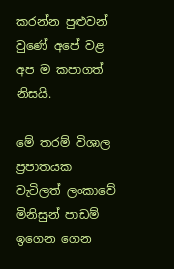කරන්න පුළුවන් වුණේ අපේ වළ අප ම කපාගත් නිසයි.

මේ තරම් විශාල ප්‍රපාතයක වැටිලත් ලංකාවේ මිනිසුන් පාඩම් ඉගෙන ගෙන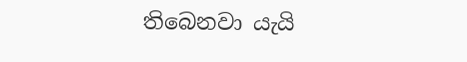තිබෙනවා යැයි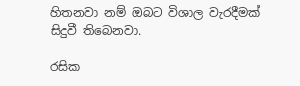හිතනවා නම් ඔබට විශාල වැරදීමක් සිදුවී තිබෙනවා.

රසික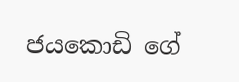ජයකොඩි ගේ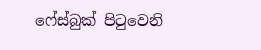ෆේස්බුක් පිටුවෙනි